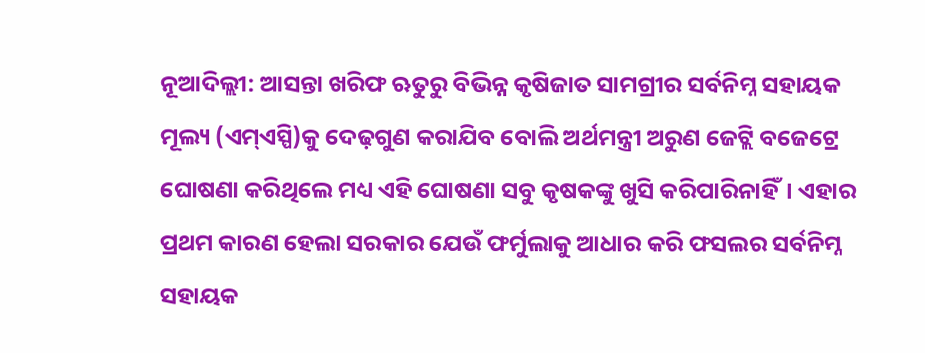ନୂଆଦିଲ୍ଲୀ: ଆସନ୍ତା ଖରିଫ ଋତୁରୁ ବିଭିନ୍ନ କୃଷିଜାତ ସାମଗ୍ରୀର ସର୍ବନିମ୍ନ ସହାୟକ ମୂଲ୍ୟ (ଏମ୍ଏସ୍ପି)କୁ ଦେଢ଼ଗୁଣ କରାଯିବ ବୋଲି ଅର୍ଥମନ୍ତ୍ରୀ ଅରୁଣ ଜେଟ୍ଲି ବଜେଟ୍ରେ ଘୋଷଣା କରିଥିଲେ ମଧ୍ୟ ଏହି ଘୋଷଣା ସବୁ କୃଷକଙ୍କୁ ଖୁସି କରିପାରିନାହିଁ। ଏହାର ପ୍ରଥମ କାରଣ ହେଲା ସରକାର ଯେଉଁ ଫର୍ମୁଲାକୁ ଆଧାର କରି ଫସଲର ସର୍ବନିମ୍ନ ସହାୟକ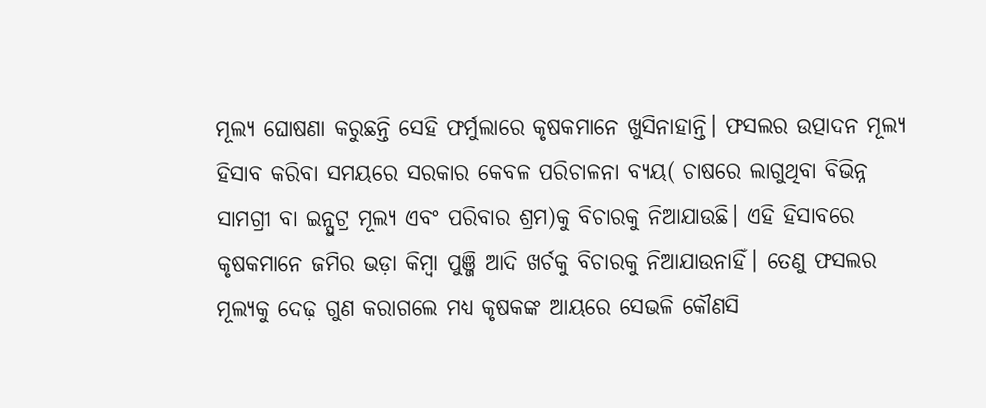ମୂଲ୍ୟ ଘୋଷଣା କରୁଛନ୍ତି ସେହି ଫର୍ମୁଲାରେ କୃଷକମାନେ ଖୁସିନାହାନ୍ତି। ଫସଲର ଉତ୍ପାଦନ ମୂଲ୍ୟ ହିସାବ କରିବା ସମୟରେ ସରକାର କେବଳ ପରିଚାଳନା ବ୍ୟୟ( ଚାଷରେ ଲାଗୁଥିବା ବିଭିନ୍ନ ସାମଗ୍ରୀ ବା ଇନ୍ପୁଟ୍ର ମୂଲ୍ୟ ଏବଂ ପରିବାର ଶ୍ରମ)କୁ ବିଚାରକୁ ନିଆଯାଉଛି। ଏହି ହିସାବରେ କୃଷକମାନେ ଜମିର ଭଡ଼ା କିମ୍ବା ପୁଞ୍ଜି ଆଦି ଖର୍ଚକୁ ବିଚାରକୁ ନିଆଯାଉନାହିଁ। ତେଣୁ ଫସଲର ମୂଲ୍ୟକୁ ଦେଢ଼ ଗୁଣ କରାଗଲେ ମଧ୍ୟ କୃଷକଙ୍କ ଆୟରେ ସେଭଳି କୌଣସି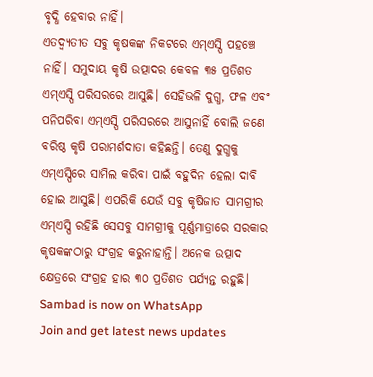ବୃଦ୍ଧି ହେବାର ନାହିଁ।
ଏତଦ୍ବ୍ୟତୀତ ସବୁ କୃଷକଙ୍କ ନିକଟରେ ଏମ୍ଏସ୍ପି ପହଞ୍ଚେ ନାହିଁ। ସମୁଦାୟ କୃଷି ଉତ୍ପାଦର କେବଳ ୩୫ ପ୍ରତିଶତ ଏମ୍ଏସ୍ପି ପରିସରରେ ଆସୁଛି। ସେହିଭଳି ଦୁଗ୍ଧ, ଫଳ ଏବଂ ପନିପରିବା ଏମ୍ଏସ୍ପି ପରିସରରେ ଆସୁନାହିଁ ବୋଲି ଜଣେ ବରିଷ୍ଠ କୃଷି ପରାମର୍ଶଦାତା କହିଛନ୍ତି। ତେଣୁ ଦୁଗ୍ଧକୁ ଏମ୍ଏସ୍ପିରେ ସାମିଲ କରିବା ପାଇଁ ବହୁଦିନ ହେଲା ଦାବି ହୋଇ ଆସୁଛି। ଏପରିକି ଯେଉଁ ସବୁ କୃଷିଜାତ ସାମଗ୍ରୀର ଏମ୍ଏସ୍ପି ରହିଛି ସେସବୁ ସାମଗ୍ରୀକୁ ପୂର୍ଣ୍ଣମାତ୍ରାରେ ସରକାର କୃଷକଙ୍କଠାରୁ ସଂଗ୍ରହ କରୁନାହାନ୍ତି। ଅନେକ ଉତ୍ପାଦ କ୍ଷେତ୍ରରେ ସଂଗ୍ରହ ହାର ୩୦ ପ୍ରତିଶତ ପର୍ଯ୍ୟନ୍ତ ରହୁଛି।
Sambad is now on WhatsApp
Join and get latest news updates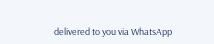delivered to you via WhatsApp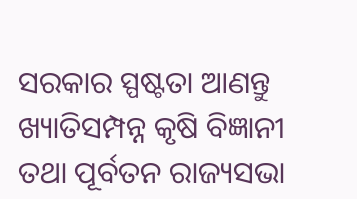ସରକାର ସ୍ପଷ୍ଟତା ଆଣନ୍ତୁ
ଖ୍ୟାତିସମ୍ପନ୍ନ କୃଷି ବିଜ୍ଞାନୀ ତଥା ପୂର୍ବତନ ରାଜ୍ୟସଭା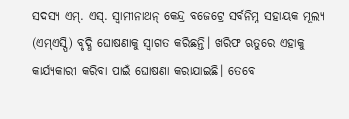ସଦସ୍ୟ ଏମ୍. ଏସ୍. ସ୍ୱାମୀନାଥନ୍ କେନ୍ଦ୍ର ବଜେଟ୍ରେ ସର୍ବନିମ୍ନ ସହାୟକ ମୂଲ୍ୟ (ଏମ୍ଏସ୍ପି) ବୃଦ୍ଧି ଘୋଷଣାକୁ ସ୍ୱାଗତ କରିଛନ୍ତି। ଖରିଫ ଋତୁରେ ଏହାକୁ କାର୍ଯ୍ୟକାରୀ କରିବା ପାଇଁ ଘୋଷଣା କରାଯାଇଛି। ତେବେ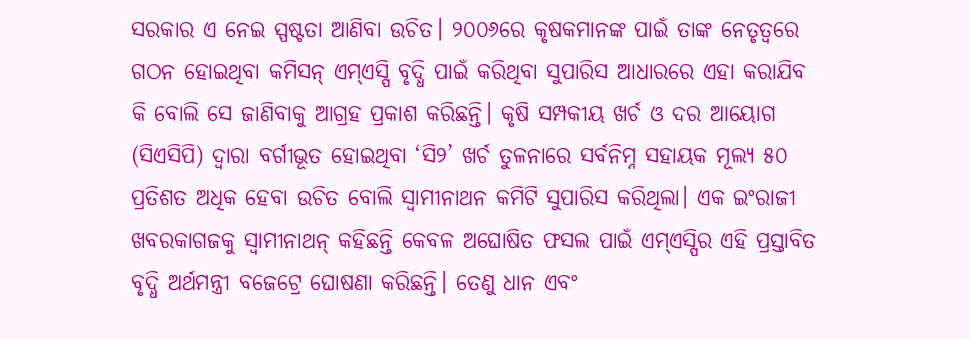ସରକାର ଏ ନେଇ ସ୍ପଷ୍ଟତା ଆଣିବା ଉଚିତ। ୨୦୦୬ରେ କୃଷକମାନଙ୍କ ପାଇଁ ତାଙ୍କ ନେତୃତ୍ୱରେ ଗଠନ ହୋଇଥିବା କମିସନ୍ ଏମ୍ଏସ୍ପି ବୃଦ୍ଧି ପାଇଁ କରିଥିବା ସୁପାରିସ ଆଧାରରେ ଏହା କରାଯିବ କି ବୋଲି ସେ ଜାଣିବାକୁ ଆଗ୍ରହ ପ୍ରକାଶ କରିଛନ୍ତି। କୃଷି ସମ୍ପକୀୟ ଖର୍ଚ ଓ ଦର ଆୟୋଗ (ସିଏସିପି) ଦ୍ୱାରା ବର୍ଗୀଭୂତ ହୋଇଥିବା ‘ସି୨’ ଖର୍ଚ ତୁଳନାରେ ସର୍ବନିମ୍ନ ସହାୟକ ମୂଲ୍ୟ ୫୦ ପ୍ରତିଶତ ଅଧିକ ହେବା ଉଚିତ ବୋଲି ସ୍ୱାମୀନାଥନ କମିଟି ସୁପାରିସ କରିଥିଲା। ଏକ ଇଂରାଜୀ ଖବରକାଗଜକୁ ସ୍ୱାମୀନାଥନ୍ କହିଛନ୍ତି କେବଳ ଅଘୋଷିତ ଫସଲ ପାଇଁ ଏମ୍ଏସ୍ପିର ଏହି ପ୍ରସ୍ତାବିତ ବୃଦ୍ଧି ଅର୍ଥମନ୍ତ୍ରୀ ବଜେଟ୍ରେ ଘୋଷଣା କରିଛନ୍ତି। ତେଣୁ ଧାନ ଏବଂ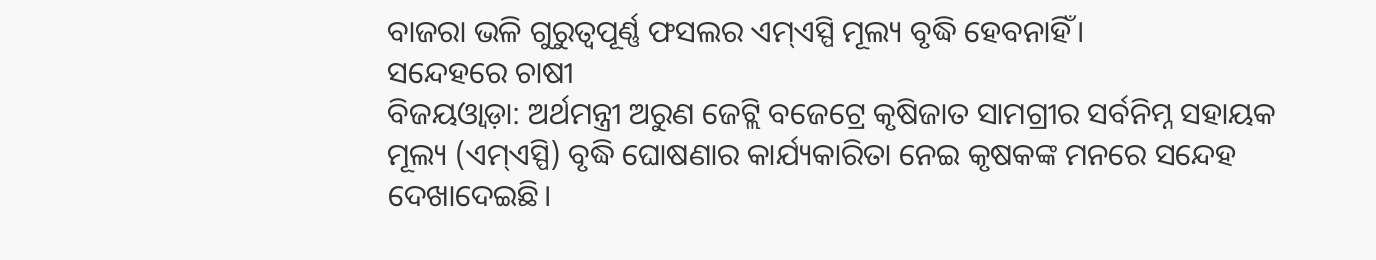ବାଜରା ଭଳି ଗୁରୁତ୍ୱପୂର୍ଣ୍ଣ ଫସଲର ଏମ୍ଏସ୍ପି ମୂଲ୍ୟ ବୃଦ୍ଧି ହେବନାହିଁ।
ସନ୍ଦେହରେ ଚାଷୀ
ବିଜୟଓ୍ଵାଡ଼ା: ଅର୍ଥମନ୍ତ୍ରୀ ଅରୁଣ ଜେଟ୍ଲି ବଜେଟ୍ରେ କୃଷିଜାତ ସାମଗ୍ରୀର ସର୍ବନିମ୍ନ ସହାୟକ ମୂଲ୍ୟ (ଏମ୍ଏସ୍ପି) ବୃଦ୍ଧି ଘୋଷଣାର କାର୍ଯ୍ୟକାରିତା ନେଇ କୃଷକଙ୍କ ମନରେ ସନ୍ଦେହ ଦେଖାଦେଇଛି।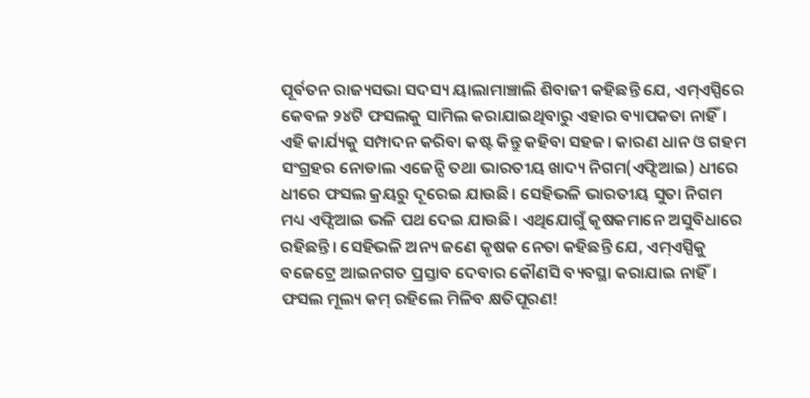ପୂର୍ବତନ ରାଜ୍ୟସଭା ସଦସ୍ୟ ୟାଲାମାଞ୍ଚାଲି ଶିବାଜୀ କହିଛନ୍ତି ଯେ, ଏମ୍ଏସ୍ପିରେ କେବଳ ୨୪ଟି ଫସଲକୁ ସାମିଲ କରାଯାଇଥିବାରୁ ଏହାର ବ୍ୟାପକତା ନାହିଁ। ଏହି କାର୍ଯ୍ୟକୁ ସମ୍ପାଦନ କରିବା କଷ୍ଟ କିନ୍ତୁ କହିବା ସହଜ। କାରଣ ଧାନ ଓ ଗହମ ସଂଗ୍ରହର ନୋଡାଲ ଏଜେନ୍ସି ତଥା ଭାରତୀୟ ଖାଦ୍ୟ ନିଗମ(ଏଫ୍ସିଆଇ) ଧୀରେ ଧୀରେ ଫସଲ କ୍ରୟରୁ ଦୂରେଇ ଯାଉଛି। ସେହିଭଳି ଭାରତୀୟ ସୁତା ନିଗମ ମଧ୍ୟ ଏଫ୍ସିଆଇ ଭଳି ପଥ ଦେଇ ଯାଉଛି। ଏଥିଯୋଗୁଁ କୃଷକମାନେ ଅସୁବିଧାରେ ରହିଛନ୍ତି। ସେହିଭଳି ଅନ୍ୟ ଜଣେ କୃଷକ ନେତା କହିଛନ୍ତି ଯେ, ଏମ୍ଏସ୍ପିକୁ ବଜେଟ୍ରେ ଆଇନଗତ ପ୍ରସ୍ତାବ ଦେବାର କୌଣସି ବ୍ୟବସ୍ଥା କରାଯାଇ ନାହିଁ।
ଫସଲ ମୂଲ୍ୟ କମ୍ ରହିଲେ ମିଳିବ କ୍ଷତିପୂରଣ!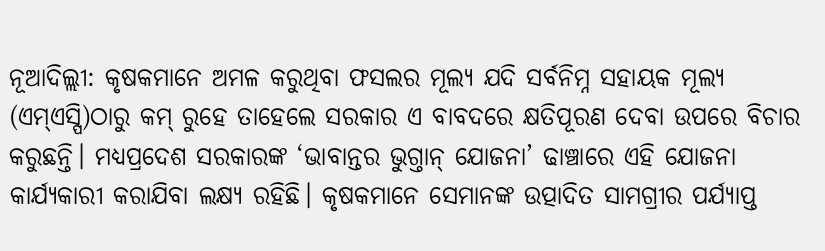ନୂଆଦିଲ୍ଲୀ: କୃଷକମାନେ ଅମଳ କରୁଥିବା ଫସଲର ମୂଲ୍ୟ ଯଦି ସର୍ବନିମ୍ନ ସହାୟକ ମୂଲ୍ୟ (ଏମ୍ଏସ୍ପି)ଠାରୁ କମ୍ ରୁହେ ତାହେଲେ ସରକାର ଏ ବାବଦରେ କ୍ଷତିପୂରଣ ଦେବା ଉପରେ ବିଚାର କରୁଛନ୍ତି। ମଧ୍ୟପ୍ରଦେଶ ସରକାରଙ୍କ ‘ଭାବାନ୍ତର ଭୁଗ୍ତାନ୍ ଯୋଜନା’ ଢାଞ୍ଚାରେ ଏହି ଯୋଜନା କାର୍ଯ୍ୟକାରୀ କରାଯିବା ଲକ୍ଷ୍ୟ ରହିଛି। କୃଷକମାନେ ସେମାନଙ୍କ ଉତ୍ପାଦିତ ସାମଗ୍ରୀର ପର୍ଯ୍ୟାପ୍ତ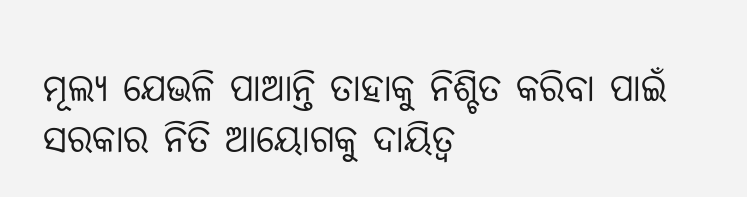ମୂଲ୍ୟ ଯେଭଳି ପାଆନ୍ତି ତାହାକୁ ନିଶ୍ଚିତ କରିବା ପାଇଁ ସରକାର ନିତି ଆୟୋଗକୁ ଦାୟିତ୍ୱ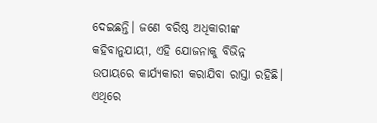ଦେଇଛନ୍ତି। ଜଣେ ବରିଷ୍ଠ ଅଧିକାରୀଙ୍କ କହିବାନୁଯାୟୀ, ଏହି ଯୋଜନାକୁ ବିଭିନ୍ନ ଉପାୟରେ କାର୍ଯ୍ୟକାରୀ କରାଯିବା ରାସ୍ତା ରହିଛି। ଏଥିରେ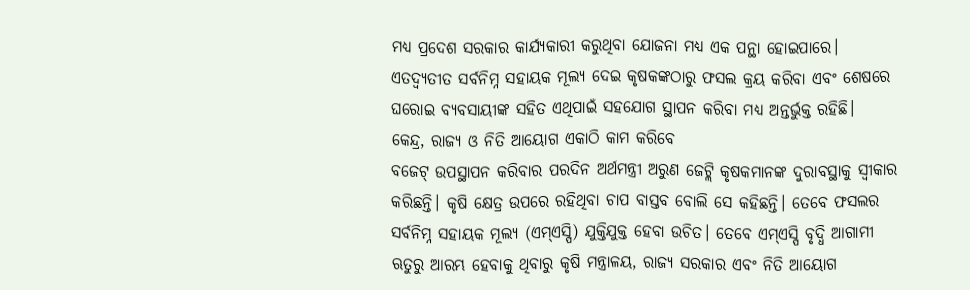ମଧ୍ୟ ପ୍ରଦେଶ ସରକାର କାର୍ଯ୍ୟକାରୀ କରୁଥିବା ଯୋଜନା ମଧ୍ୟ ଏକ ପନ୍ଥା ହୋଇପାରେ। ଏତଦ୍ବ୍ୟତୀତ ସର୍ବନିମ୍ନ ସହାୟକ ମୂଲ୍ୟ ଦେଇ କୃଷକଙ୍କଠାରୁ ଫସଲ କ୍ରୟ କରିବା ଏବଂ ଶେଷରେ ଘରୋଇ ବ୍ୟବସାୟୀଙ୍କ ସହିତ ଏଥିପାଇଁ ସହଯୋଗ ସ୍ଥାପନ କରିବା ମଧ୍ୟ ଅନ୍ତର୍ଭୁକ୍ତ ରହିଛି।
କେନ୍ଦ୍ର, ରାଜ୍ୟ ଓ ନିତି ଆୟୋଗ ଏକାଠି କାମ କରିବେ
ବଜେଟ୍ ଉପସ୍ଥାପନ କରିବାର ପରଦିନ ଅର୍ଥମନ୍ତ୍ରୀ ଅରୁଣ ଜେଟ୍ଲି କୃଷକମାନଙ୍କ ଦୁରାବସ୍ଥାକୁ ସ୍ୱୀକାର କରିଛନ୍ତି। କୃଷି କ୍ଷେତ୍ର ଉପରେ ରହିଥିବା ଚାପ ବାସ୍ତବ ବୋଲି ସେ କହିଛନ୍ତି। ତେବେ ଫସଲର ସର୍ବନିମ୍ନ ସହାୟକ ମୂଲ୍ୟ (ଏମ୍ଏସ୍ପି) ଯୁକ୍ତିଯୁକ୍ତ ହେବା ଉଚିତ। ତେବେ ଏମ୍ଏସ୍ପି ବୃଦ୍ଧି ଆଗାମୀ ଋତୁରୁ ଆରମ୍ଭ ହେବାକୁ ଥିବାରୁ କୃଷି ମନ୍ତ୍ରାଳୟ, ରାଜ୍ୟ ସରକାର ଏବଂ ନିତି ଆୟୋଗ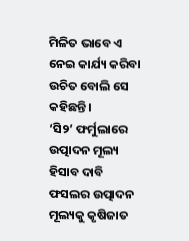ମିଳିତ ଭାବେ ଏ ନେଇ କାର୍ଯ୍ୟ କରିବା ଉଚିତ ବୋଲି ସେ କହିଛନ୍ତି।
‘ସି୨’ ଫର୍ମୁଲାରେ ଉତ୍ପାଦନ ମୂଲ୍ୟ ହିସାବ ଦାବି
ଫସଲର ଉତ୍ପାଦନ ମୂଲ୍ୟକୁ କୃଷିଜାତ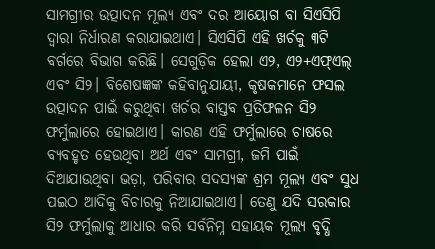ସାମଗ୍ରୀର ଉତ୍ପାଦନ ମୂଲ୍ୟ ଏବଂ ଦର ଆୟୋଗ ବା ସିଏସିପି ଦ୍ୱାରା ନିର୍ଧାରଣ କରାଯାଇଥାଏ। ସିଏସିପି ଏହି ଖର୍ଚକୁ ୩ଟି ବର୍ଗରେ ବିଭାଗ କରିଛି। ସେଗୁଡ଼ିକ ହେଲା ଏ୨, ଏ୨+ଏଫ୍ଏଲ୍ ଏବଂ ସି୨। ବିଶେଷଜ୍ଞଙ୍କ କହିବାନୁଯାୟୀ, କୃଷକମାନେ ଫସଲ ଉତ୍ପାଦନ ପାଇଁ କରୁଥିବା ଖର୍ଚର ବାସ୍ତବ ପ୍ରତିଫଳନ ସି୨ ଫର୍ମୁଲାରେ ହୋଇଥାଏ। କାରଣ ଏହି ଫର୍ମୁଲାରେ ଚାଷରେ ବ୍ୟବହୃତ ହେଉଥିବା ଅର୍ଥ ଏବଂ ସାମଗ୍ରୀ, ଜମି ପାଇଁ ଦିଆଯାଉଥିବା ଭଡ଼ା, ପରିବାର ସଦସ୍ୟଙ୍କ ଶ୍ରମ ମୂଲ୍ୟ ଏବଂ ସୁଧ ପଇଠ ଆଦିକୁ ବିଚାରକୁ ନିଆଯାଇଥାଏ। ତେଣୁ ଯଦି ସରକାର ସି୨ ଫର୍ମୁଲାକୁ ଆଧାର କରି ସର୍ବନିମ୍ନ ସହାୟକ ମୂଲ୍ୟ ବୃଦ୍ଧି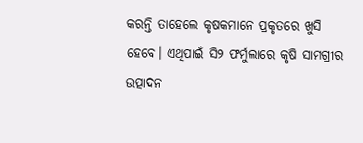କରନ୍ତି ତାହେଲେ କୃଷକମାନେ ପ୍ରକୃତରେ ଖୁସି ହେବେ। ଏଥିପାଇଁ ସି୨ ଫର୍ମୁଲାରେ କୃଷି ସାମଗ୍ରୀର ଉତ୍ପାଦନ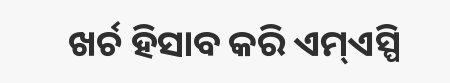ଖର୍ଚ ହିସାବ କରି ଏମ୍ଏସ୍ପି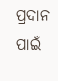ପ୍ରଦାନ ପାଇଁ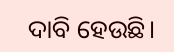ଦାବି ହେଉଛି।